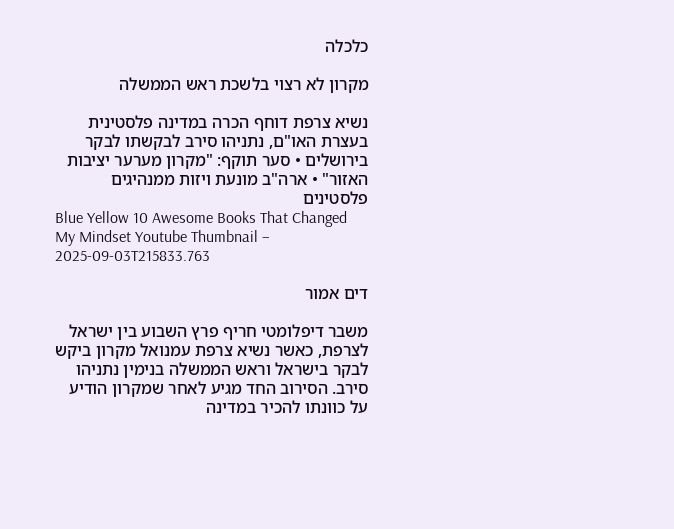כלכלה

מקרון לא רצוי בלשכת ראש הממשלה

נשיא צרפת דוחף הכרה במדינה פלסטינית בעצרת האו"ם, נתניהו סירב לבקשתו לבקר בירושלים • סער תוקף: "מקרון מערער יציבות האזור" • ארה"ב מונעת ויזות ממנהיגים פלסטינים
Blue Yellow 10 Awesome Books That Changed My Mindset Youtube Thumbnail – 2025-09-03T215833.763

דים אמור

משבר דיפלומטי חריף פרץ השבוע בין ישראל לצרפת, כאשר נשיא צרפת עמנואל מקרון ביקש לבקר בישראל וראש הממשלה בנימין נתניהו סירב. הסירוב החד מגיע לאחר שמקרון הודיע על כוונתו להכיר במדינה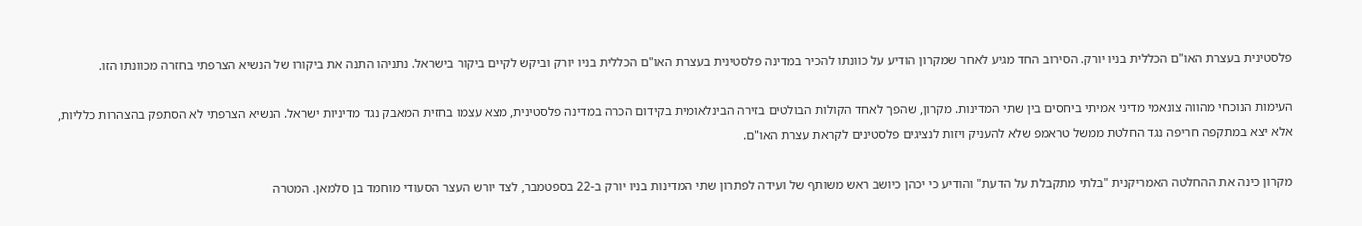פלסטינית בעצרת האו"ם הכללית בניו יורק. הסירוב החד מגיע לאחר שמקרון הודיע על כוונתו להכיר במדינה פלסטינית בעצרת האו"ם הכללית בניו יורק וביקש לקיים ביקור בישראל. נתניהו התנה את ביקורו של הנשיא הצרפתי בחזרה מכוונתו הזו.

העימות הנוכחי מהווה צונאמי מדיני אמיתי ביחסים בין שתי המדינות. מקרון, שהפך לאחד הקולות הבולטים בזירה הבינלאומית בקידום הכרה במדינה פלסטינית, מצא עצמו בחזית המאבק נגד מדיניות ישראל. הנשיא הצרפתי לא הסתפק בהצהרות כלליות, אלא יצא במתקפה חריפה נגד החלטת ממשל טראמפ שלא להעניק ויזות לנציגים פלסטינים לקראת עצרת האו"ם.

מקרון כינה את ההחלטה האמריקנית "בלתי מתקבלת על הדעת" והודיע כי יכהן כיושב ראש משותף של ועידה לפתרון שתי המדינות בניו יורק ב-22 בספטמבר, לצד יורש העצר הסעודי מוחמד בן סלמאן. המטרה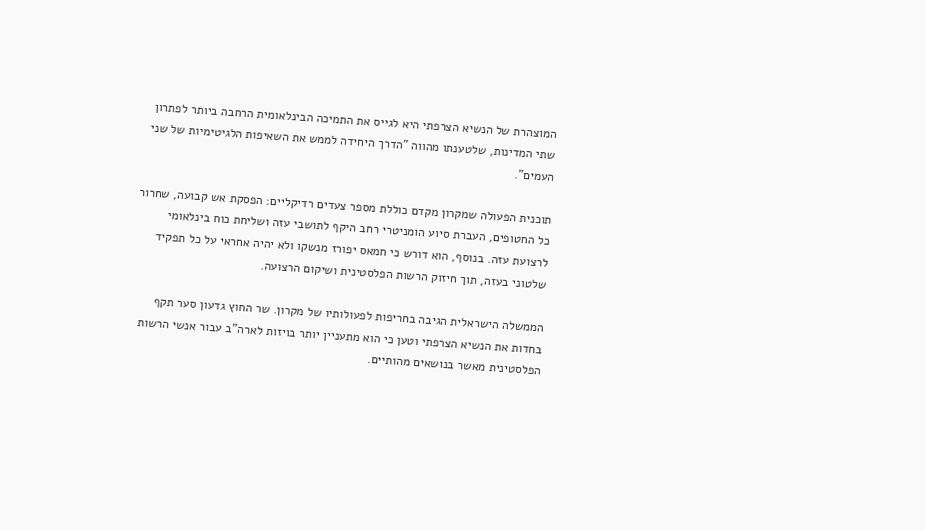המוצהרת של הנשיא הצרפתי היא לגייס את התמיכה הבינלאומית הרחבה ביותר לפתרון שתי המדינות, שלטענתו מהווה "הדרך היחידה לממש את השאיפות הלגיטימיות של שני העמים".

תוכנית הפעולה שמקרון מקדם כוללת מספר צעדים רדיקליים: הפסקת אש קבועה, שחרור כל החטופים, העברת סיוע הומניטרי רחב היקף לתושבי עזה ושליחת כוח בינלאומי לרצועת עזה. בנוסף, הוא דורש כי חמאס יפורז מנשקו ולא יהיה אחראי על כל תפקיד שלטוני בעזה, תוך חיזוק הרשות הפלסטינית ושיקום הרצועה.

הממשלה הישראלית הגיבה בחריפות לפעולותיו של מקרון. שר החוץ גדעון סער תקף בחדות את הנשיא הצרפתי וטען כי הוא מתעניין יותר בויזות לארה"ב עבור אנשי הרשות הפלסטינית מאשר בנושאים מהותיים.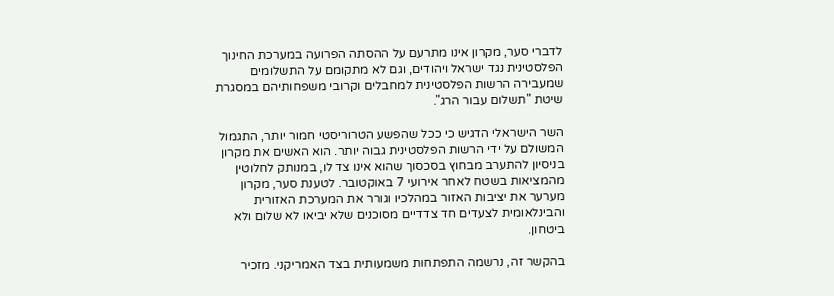לדברי סער, מקרון אינו מתרעם על ההסתה הפרועה במערכת החינוך הפלסטינית נגד ישראל ויהודים, וגם לא מתקומם על התשלומים שמעבירה הרשות הפלסטינית למחבלים וקרובי משפחותיהם במסגרת שיטת "תשלום עבור הרג".

השר הישראלי הדגיש כי ככל שהפשע הטרוריסטי חמור יותר, התגמול המשולם על ידי הרשות הפלסטינית גבוה יותר. הוא האשים את מקרון בניסיון להתערב מבחוץ בסכסוך שהוא אינו צד לו, במנותק לחלוטין מהמציאות בשטח לאחר אירועי 7 באוקטובר. לטענת סער, מקרון מערער את יציבות האזור במהלכיו וגורר את המערכת האזורית והבינלאומית לצעדים חד צדדיים מסוכנים שלא יביאו לא שלום ולא ביטחון.

בהקשר זה, נרשמה התפתחות משמעותית בצד האמריקני. מזכיר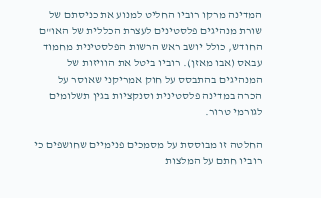המדינה מרקו רוביו החליט למנוע את כניסתם של שורת מנהיגים פלסטינים לעצרת הכללית של האו"ם החודש, כולל יושב ראש הרשות הפלסטינית מחמוד עבאס (אבו מאזן). רוביו ביטל את הוויזות של המנהיגים בהתבסס על חוק אמריקני שאוסר על הכרה במדינה פלסטינית וסנקציות בגין תשלומים לגורמי טרור.

החלטה זו מבוססת על מסמכים פנימיים שחושפים כי רוביו חתם על המלצות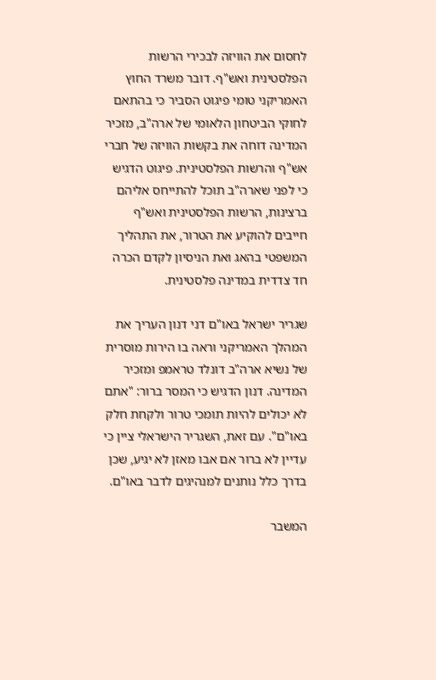לחסום את הוויזה לבכירי הרשות הפלסטינית ואש"ף. דובר משרד החוץ האמריקני טומי פיגוט הסביר כי בהתאם לחוקי הביטחון הלאומי של ארה"ב, מזכיר המדינה דוחה את בקשות הוויזה של חברי אש"ף והרשות הפלסטינית. פיגוט הדגיש כי לפני שארה"ב תוכל להתייחס אליהם ברצינות, הרשות הפלסטינית ואש"ף חייבים להוקיע את הטרור, את התהליך המשפטי בהאג ואת הניסיון לקדם הכרה חד צדדית במדינה פלסטינית.

שגריר ישראל באו"ם דני דנון העריך את המהלך האמריקני וראה בו הירות מוסרית של נשיא ארה"ב דונלד טראמפ ומזכיר המדינה. דנון הדגיש כי המסר ברור: "אתם לא יכולים להיות תומכי טרור ולקחת חלק באו"ם". עם זאת, השגריר הישראלי ציין כי עדיין לא ברור אם אבו מאזן לא יגיע, שכן בדרך כלל נותנים למנהיגים לדבר באו"ם.

המשבר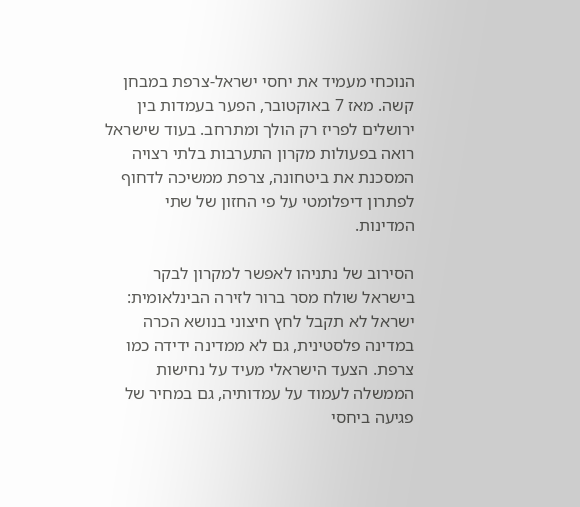הנוכחי מעמיד את יחסי ישראל-צרפת במבחן קשה. מאז 7 באוקטובר, הפער בעמדות בין ירושלים לפריז רק הולך ומתרחב. בעוד שישראל רואה בפעולות מקרון התערבות בלתי רצויה המסכנת את ביטחונה, צרפת ממשיכה לדחוף לפתרון דיפלומטי על פי החזון של שתי המדינות.

הסירוב של נתניהו לאפשר למקרון לבקר בישראל שולח מסר ברור לזירה הבינלאומית: ישראל לא תקבל לחץ חיצוני בנושא הכרה במדינה פלסטינית, גם לא ממדינה ידידה כמו צרפת. הצעד הישראלי מעיד על נחישות הממשלה לעמוד על עמדותיה, גם במחיר של פגיעה ביחסי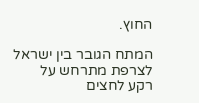החוץ.

המתח הגובר בין ישראל לצרפת מתרחש על רקע לחצים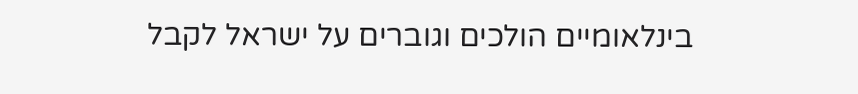בינלאומיים הולכים וגוברים על ישראל לקבל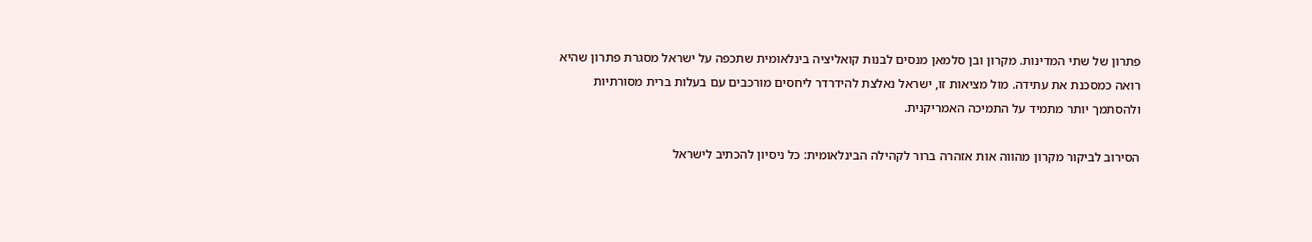פתרון של שתי המדינות. מקרון ובן סלמאן מנסים לבנות קואליציה בינלאומית שתכפה על ישראל מסגרת פתרון שהיא רואה כמסכנת את עתידה. מול מציאות זו, ישראל נאלצת להידרדר ליחסים מורכבים עם בעלות ברית מסורתיות ולהסתמך יותר מתמיד על התמיכה האמריקנית.

הסירוב לביקור מקרון מהווה אות אזהרה ברור לקהילה הבינלאומית: כל ניסיון להכתיב לישראל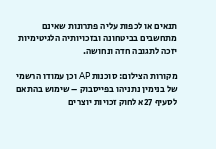תנאים או לכפות עליה פתרונות שאינם מתחשבים בביטחונה ובזכויותיה הלגיטימיות יזכה לתגובה חדה ונחושה.

מקורות הצילום: סוכנות AP וכן עמודו הרשמי של בנימין נתניהו בפייסבוק – שימוש בהתאם לסעיף 27א לחוק זכויות יוצרים